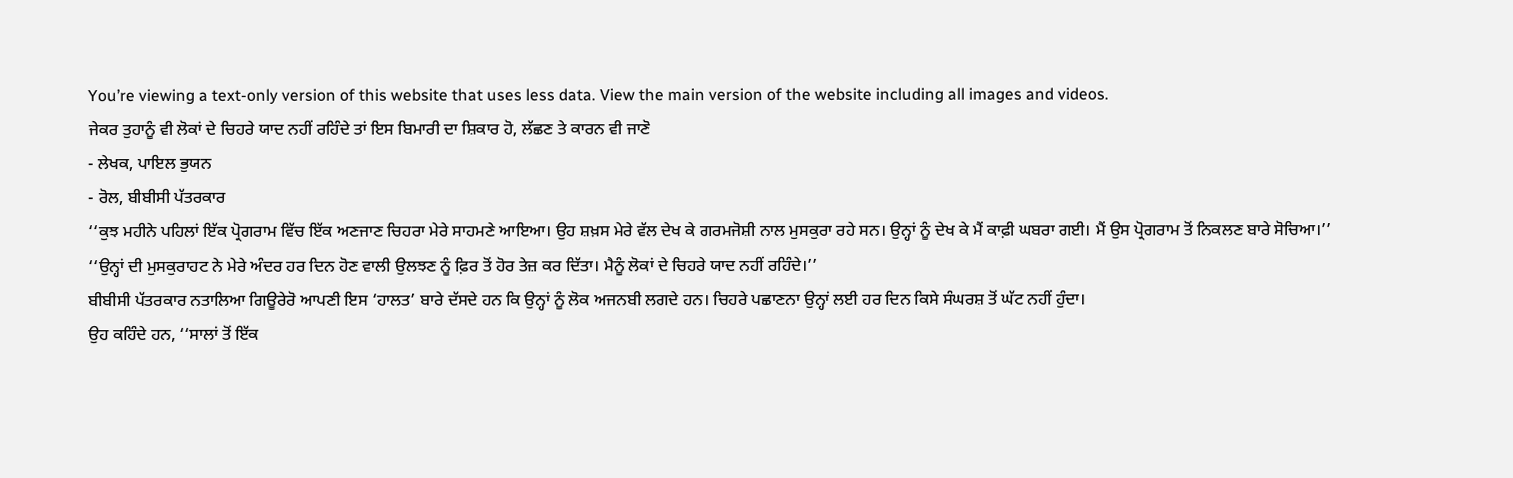You’re viewing a text-only version of this website that uses less data. View the main version of the website including all images and videos.
ਜੇਕਰ ਤੁਹਾਨੂੰ ਵੀ ਲੋਕਾਂ ਦੇ ਚਿਹਰੇ ਯਾਦ ਨਹੀਂ ਰਹਿੰਦੇ ਤਾਂ ਇਸ ਬਿਮਾਰੀ ਦਾ ਸ਼ਿਕਾਰ ਹੋ, ਲੱਛਣ ਤੇ ਕਾਰਨ ਵੀ ਜਾਣੋ
- ਲੇਖਕ, ਪਾਇਲ ਭੁਯਨ
- ਰੋਲ, ਬੀਬੀਸੀ ਪੱਤਰਕਾਰ
‘‘ਕੁਝ ਮਹੀਨੇ ਪਹਿਲਾਂ ਇੱਕ ਪ੍ਰੋਗਰਾਮ ਵਿੱਚ ਇੱਕ ਅਣਜਾਣ ਚਿਹਰਾ ਮੇਰੇ ਸਾਹਮਣੇ ਆਇਆ। ਉਹ ਸ਼ਖ਼ਸ ਮੇਰੇ ਵੱਲ ਦੇਖ ਕੇ ਗਰਮਜੋਸ਼ੀ ਨਾਲ ਮੁਸਕੁਰਾ ਰਹੇ ਸਨ। ਉਨ੍ਹਾਂ ਨੂੰ ਦੇਖ ਕੇ ਮੈਂ ਕਾਫ਼ੀ ਘਬਰਾ ਗਈ। ਮੈਂ ਉਸ ਪ੍ਰੋਗਰਾਮ ਤੋਂ ਨਿਕਲਣ ਬਾਰੇ ਸੋਚਿਆ।’’
‘‘ਉਨ੍ਹਾਂ ਦੀ ਮੁਸਕੁਰਾਹਟ ਨੇ ਮੇਰੇ ਅੰਦਰ ਹਰ ਦਿਨ ਹੋਣ ਵਾਲੀ ਉਲਝਣ ਨੂੰ ਫ਼ਿਰ ਤੋਂ ਹੋਰ ਤੇਜ਼ ਕਰ ਦਿੱਤਾ। ਮੈਨੂੰ ਲੋਕਾਂ ਦੇ ਚਿਹਰੇ ਯਾਦ ਨਹੀਂ ਰਹਿੰਦੇ।’’
ਬੀਬੀਸੀ ਪੱਤਰਕਾਰ ਨਤਾਲਿਆ ਗਿਊਰੇਰੋ ਆਪਣੀ ਇਸ ‘ਹਾਲਤ’ ਬਾਰੇ ਦੱਸਦੇ ਹਨ ਕਿ ਉਨ੍ਹਾਂ ਨੂੰ ਲੋਕ ਅਜਨਬੀ ਲਗਦੇ ਹਨ। ਚਿਹਰੇ ਪਛਾਣਨਾ ਉਨ੍ਹਾਂ ਲਈ ਹਰ ਦਿਨ ਕਿਸੇ ਸੰਘਰਸ਼ ਤੋਂ ਘੱਟ ਨਹੀਂ ਹੁੰਦਾ।
ਉਹ ਕਹਿੰਦੇ ਹਨ, ‘‘ਸਾਲਾਂ ਤੋਂ ਇੱਕ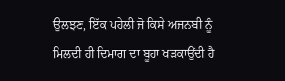ਉਲਝਣ, ਇੱਕ ਪਹੇਲੀ ਜੋ ਕਿਸੇ ਅਜਨਬੀ ਨੂੰ ਮਿਲਦੀ ਹੀ ਦਿਮਾਗ ਦਾ ਬੂਹਾ ਖੜਕਾਉਂਦੀ ਹੈ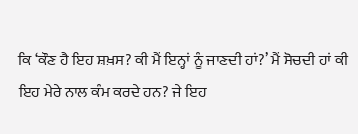ਕਿ ‘ਕੌਣ ਹੈ ਇਹ ਸ਼ਖ਼ਸ? ਕੀ ਮੈਂ ਇਨ੍ਹਾਂ ਨੂੰ ਜਾਣਦੀ ਹਾਂ?’ ਮੈਂ ਸੋਚਦੀ ਹਾਂ ਕੀ ਇਹ ਮੇਰੇ ਨਾਲ ਕੰਮ ਕਰਦੇ ਹਨ? ਜੇ ਇਹ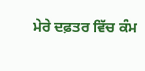ਮੇਰੇ ਦਫ਼ਤਰ ਵਿੱਚ ਕੰਮ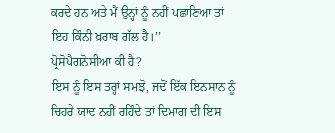ਕਰਦੇ ਹਨ ਅਤੇ ਮੈਂ ਉਨ੍ਹਾਂ ਨੂੰ ਨਹੀਂ ਪਛਾਣਿਆ ਤਾਂ ਇਹ ਕਿੰਨੀ ਖ਼ਰਾਬ ਗੱਲ ਹੈ।’’
ਪ੍ਰੋਸੋਪੈਗਨੋਸੀਆ ਕੀ ਹੈ?
ਇਸ ਨੂੰ ਇਸ ਤਰ੍ਹਾਂ ਸਮਝੋ, ਜਦੋਂ ਇੱਕ ਇਨਸਾਨ ਨੂੰ ਚਿਹਰੇ ਯਾਦ ਨਹੀਂ ਰਹਿੰਦੇ ਤਾਂ ਦਿਮਾਗ ਦੀ ਇਸ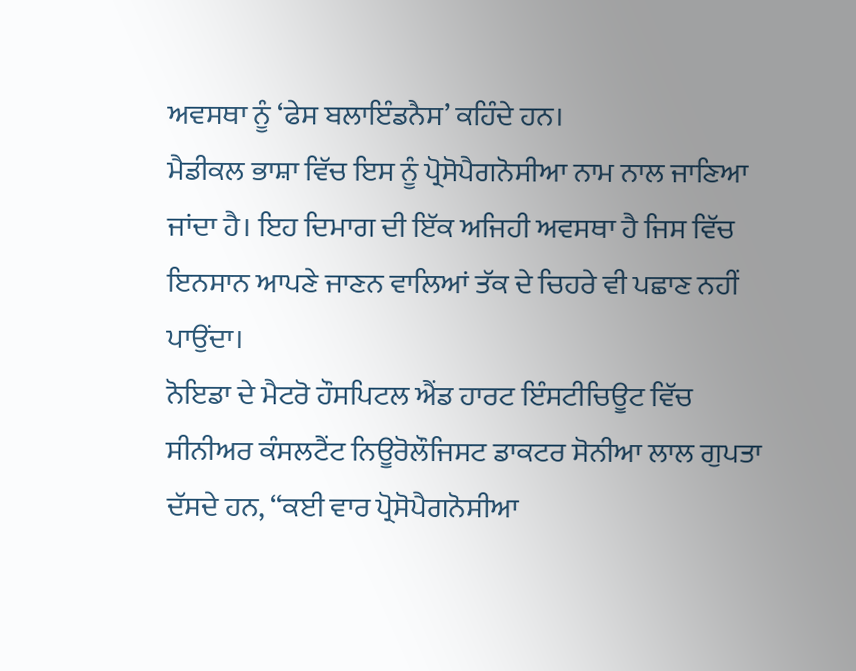ਅਵਸਥਾ ਨੂੰ ‘ਫੇਸ ਬਲਾਇੰਡਨੈਸ’ ਕਹਿੰਦੇ ਹਨ।
ਮੈਡੀਕਲ ਭਾਸ਼ਾ ਵਿੱਚ ਇਸ ਨੂੰ ਪ੍ਰੋਸੋਪੈਗਨੋਸੀਆ ਨਾਮ ਨਾਲ ਜਾਣਿਆ ਜਾਂਦਾ ਹੈ। ਇਹ ਦਿਮਾਗ ਦੀ ਇੱਕ ਅਜਿਹੀ ਅਵਸਥਾ ਹੈ ਜਿਸ ਵਿੱਚ ਇਨਸਾਨ ਆਪਣੇ ਜਾਣਨ ਵਾਲਿਆਂ ਤੱਕ ਦੇ ਚਿਹਰੇ ਵੀ ਪਛਾਣ ਨਹੀਂ ਪਾਉਂਦਾ।
ਨੋਇਡਾ ਦੇ ਮੈਟਰੋ ਹੌਸਪਿਟਲ ਐਂਡ ਹਾਰਟ ਇੰਸਟੀਚਿਊਟ ਵਿੱਚ ਸੀਨੀਅਰ ਕੰਸਲਟੈਂਟ ਨਿਊਰੋਲੌਜਿਸਟ ਡਾਕਟਰ ਸੋਨੀਆ ਲਾਲ ਗੁਪਤਾ ਦੱਸਦੇ ਹਨ, ‘‘ਕਈ ਵਾਰ ਪ੍ਰੋਸੋਪੈਗਨੋਸੀਆ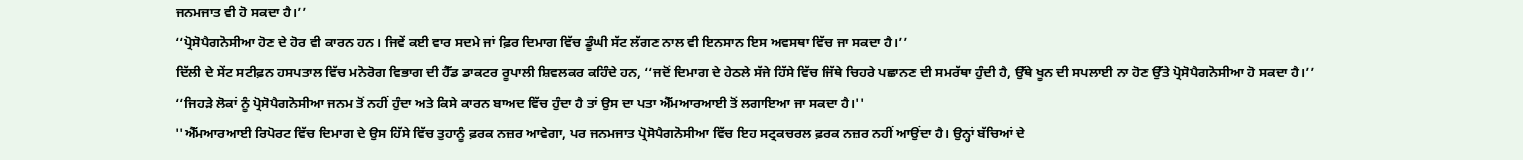ਜਨਮਜਾਤ ਵੀ ਹੋ ਸਕਦਾ ਹੈ।’’
‘‘ਪ੍ਰੋਸੋਪੈਗਨੋਸੀਆ ਹੋਣ ਦੇ ਹੋਰ ਵੀ ਕਾਰਨ ਹਨ। ਜਿਵੇਂ ਕਈ ਵਾਰ ਸਦਮੇ ਜਾਂ ਫ਼ਿਰ ਦਿਮਾਗ ਵਿੱਚ ਡੂੰਘੀ ਸੱਟ ਲੱਗਣ ਨਾਲ ਵੀ ਇਨਸਾਨ ਇਸ ਅਵਸਥਾ ਵਿੱਚ ਜਾ ਸਕਦਾ ਹੈ।’’
ਦਿੱਲੀ ਦੇ ਸੇਂਟ ਸਟੀਫ਼ਨ ਹਸਪਤਾਲ ਵਿੱਚ ਮਨੋਰੋਗ ਵਿਭਾਗ ਦੀ ਹੈੱਡ ਡਾਕਟਰ ਰੂਪਾਲੀ ਸ਼ਿਵਲਕਰ ਕਹਿੰਦੇ ਹਨ, ‘‘ਜਦੋਂ ਦਿਮਾਗ ਦੇ ਹੇਠਲੇ ਸੱਜੇ ਹਿੱਸੇ ਵਿੱਚ ਜਿੱਥੇ ਚਿਹਰੇ ਪਛਾਨਣ ਦੀ ਸਮਰੱਥਾ ਹੁੰਦੀ ਹੈ, ਉੱਥੇ ਖੂਨ ਦੀ ਸਪਲਾਈ ਨਾ ਹੋਣ ਉੱਤੇ ਪ੍ਰੋਸੋਪੈਗਨੋਸੀਆ ਹੋ ਸਕਦਾ ਹੈ।’’
‘‘ਜਿਹੜੇ ਲੋਕਾਂ ਨੂੰ ਪ੍ਰੋਸੋਪੈਗਨੋਸੀਆ ਜਨਮ ਤੋਂ ਨਹੀਂ ਹੁੰਦਾ ਅਤੇ ਕਿਸੇ ਕਾਰਨ ਬਾਅਦ ਵਿੱਚ ਹੁੰਦਾ ਹੈ ਤਾਂ ਉਸ ਦਾ ਪਤਾ ਐੱਮਆਰਆਈ ਤੋਂ ਲਗਾਇਆ ਜਾ ਸਕਦਾ ਹੈ।''
''ਐੱਮਆਰਆਈ ਰਿਪੋਰਟ ਵਿੱਚ ਦਿਮਾਗ ਦੇ ਉਸ ਹਿੱਸੇ ਵਿੱਚ ਤੁਹਾਨੂੰ ਫ਼ਰਕ ਨਜ਼ਰ ਆਵੇਗਾ, ਪਰ ਜਨਮਜਾਤ ਪ੍ਰੋਸੋਪੈਗਨੋਸੀਆ ਵਿੱਚ ਇਹ ਸਟ੍ਰਕਚਰਲ ਫ਼ਰਕ ਨਜ਼ਰ ਨਹੀਂ ਆਉਂਦਾ ਹੈ। ਉਨ੍ਹਾਂ ਬੱਚਿਆਂ ਦੇ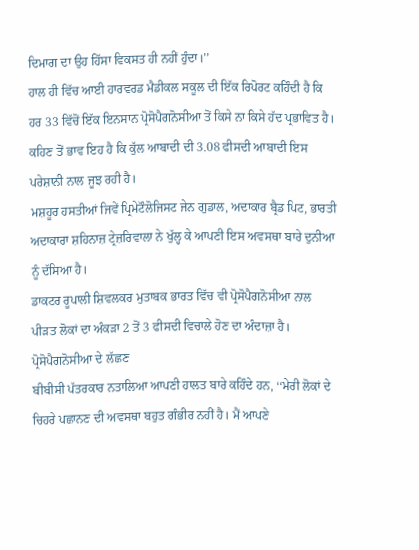ਦਿਮਾਗ ਦਾ ਉਹ ਹਿੱਸਾ ਵਿਕਸਤ ਹੀ ਨਹੀਂ ਹੁੰਦਾ।’’
ਹਾਲ ਹੀ ਵਿੱਚ ਆਈ ਹਾਰਵਰਡ ਮੈਡੀਕਲ ਸਕੂਲ ਦੀ ਇੱਕ ਰਿਪੋਰਟ ਕਹਿੰਦੀ ਹੈ ਕਿ ਹਰ 33 ਵਿੱਚੋਂ ਇੱਕ ਇਨਸਾਨ ਪ੍ਰੋਸੋਪੈਗਨੋਸੀਆ ਤੋਂ ਕਿਸੇ ਨਾ ਕਿਸੇ ਹੱਦ ਪ੍ਰਭਾਵਿਤ ਹੈ।
ਕਹਿਣ ਤੋਂ ਭਾਵ ਇਹ ਹੈ ਕਿ ਕੁੱਲ ਆਬਾਦੀ ਦੀ 3.08 ਫੀਸਦੀ ਆਬਾਦੀ ਇਸ ਪਰੇਸ਼ਾਨੀ ਨਾਲ ਜੂਝ ਰਹੀ ਹੈ।
ਮਸ਼ਹੂਰ ਹਸਤੀਆਂ ਜਿਵੇਂ ਪ੍ਰਿਮੇਟੌਲੋਜਿਸਟ ਜੇਨ ਗੁਡਾਲ, ਅਦਾਕਾਰ ਬ੍ਰੈਡ ਪਿਟ, ਭਾਰਤੀ ਅਦਾਕਾਰਾ ਸ਼ਹਿਨਾਜ਼ ਟ੍ਰੇਜ਼ਰਿਵਾਲਾ ਨੇ ਖੁੱਲ੍ਹ ਕੇ ਆਪਣੀ ਇਸ ਅਵਸਥਾ ਬਾਰੇ ਦੁਨੀਆ ਨੂੰ ਦੱਸਿਆ ਹੈ।
ਡਾਕਟਰ ਰੂਪਾਲੀ ਸ਼ਿਵਲਕਰ ਮੁਤਾਬਕ ਭਾਰਤ ਵਿੱਚ ਵੀ ਪ੍ਰੋਸੋਪੈਗਨੋਸੀਆ ਨਾਲ ਪੀੜਤ ਲੋਕਾਂ ਦਾ ਅੰਕੜਾ 2 ਤੋਂ 3 ਫੀਸਦੀ ਵਿਚਾਲੇ ਹੋਣ ਦਾ ਅੰਦਾਜ਼ਾ ਹੈ।
ਪ੍ਰੋਸੋਪੈਗਨੋਸੀਆ ਦੇ ਲੱਛਣ
ਬੀਬੀਸੀ ਪੱਤਰਕਾਰ ਨਤਾਲਿਆ ਆਪਣੀ ਹਾਲਤ ਬਾਰੇ ਕਹਿੰਦੇ ਹਨ, ‘‘ਮੇਰੀ ਲੋਕਾਂ ਦੇ ਚਿਹਰੇ ਪਛਾਨਣ ਦੀ ਅਵਸਥਾ ਬਹੁਤ ਗੰਭੀਰ ਨਹੀਂ ਹੈ। ਮੈਂ ਆਪਣੇ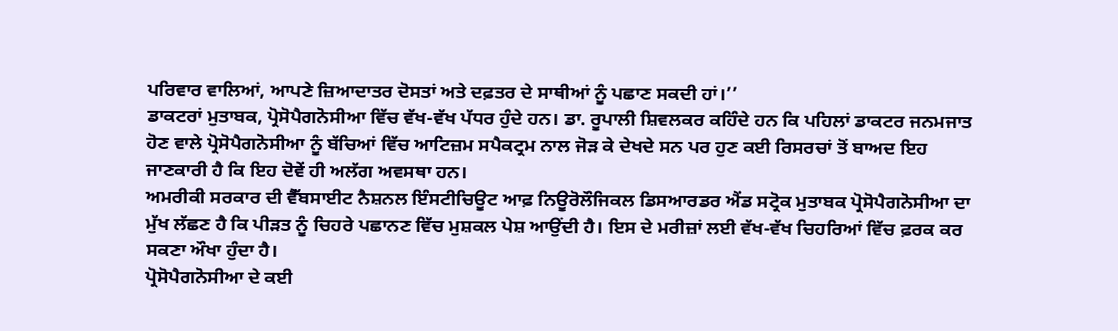ਪਰਿਵਾਰ ਵਾਲਿਆਂ, ਆਪਣੇ ਜ਼ਿਆਦਾਤਰ ਦੋਸਤਾਂ ਅਤੇ ਦਫ਼ਤਰ ਦੇ ਸਾਥੀਆਂ ਨੂੰ ਪਛਾਣ ਸਕਦੀ ਹਾਂ।’’
ਡਾਕਟਰਾਂ ਮੁਤਾਬਕ, ਪ੍ਰੋਸੋਪੈਗਨੋਸੀਆ ਵਿੱਚ ਵੱਖ-ਵੱਖ ਪੱਧਰ ਹੁੰਦੇ ਹਨ। ਡਾ. ਰੂਪਾਲੀ ਸ਼ਿਵਲਕਰ ਕਹਿੰਦੇ ਹਨ ਕਿ ਪਹਿਲਾਂ ਡਾਕਟਰ ਜਨਮਜਾਤ ਹੋਣ ਵਾਲੇ ਪ੍ਰੋਸੋਪੈਗਨੋਸੀਆ ਨੂੰ ਬੱਚਿਆਂ ਵਿੱਚ ਆਟਿਜ਼ਮ ਸਪੈਕਟ੍ਰਮ ਨਾਲ ਜੋੜ ਕੇ ਦੇਖਦੇ ਸਨ ਪਰ ਹੁਣ ਕਈ ਰਿਸਰਚਾਂ ਤੋਂ ਬਾਅਦ ਇਹ ਜਾਣਕਾਰੀ ਹੈ ਕਿ ਇਹ ਦੋਵੇਂ ਹੀ ਅਲੱਗ ਅਵਸਥਾ ਹਨ।
ਅਮਰੀਕੀ ਸਰਕਾਰ ਦੀ ਵੈੱਬਸਾਈਟ ਨੈਸ਼ਨਲ ਇੰਸਟੀਚਿਊਟ ਆਫ਼ ਨਿਊਰੋਲੌਜਿਕਲ ਡਿਸਆਰਡਰ ਐਂਡ ਸਟ੍ਰੋਕ ਮੁਤਾਬਕ ਪ੍ਰੋਸੋਪੈਗਨੋਸੀਆ ਦਾ ਮੁੱਖ ਲੱਛਣ ਹੈ ਕਿ ਪੀੜਤ ਨੂੰ ਚਿਹਰੇ ਪਛਾਨਣ ਵਿੱਚ ਮੁਸ਼ਕਲ ਪੇਸ਼ ਆਉਂਦੀ ਹੈ। ਇਸ ਦੇ ਮਰੀਜ਼ਾਂ ਲਈ ਵੱਖ-ਵੱਖ ਚਿਹਰਿਆਂ ਵਿੱਚ ਫ਼ਰਕ ਕਰ ਸਕਣਾ ਔਖਾ ਹੁੰਦਾ ਹੈ।
ਪ੍ਰੋਸੋਪੈਗਨੋਸੀਆ ਦੇ ਕਈ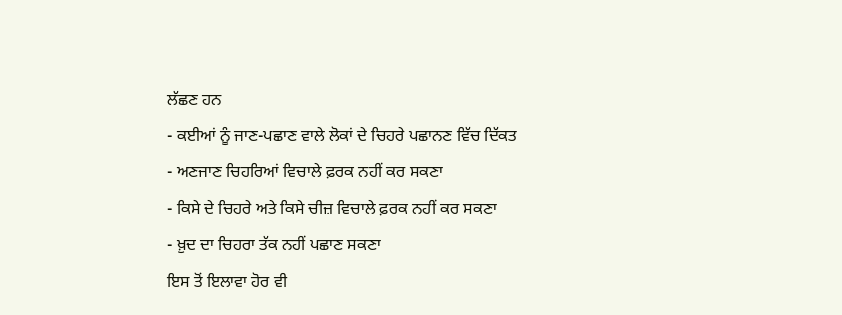ਲੱਛਣ ਹਨ
- ਕਈਆਂ ਨੂੰ ਜਾਣ-ਪਛਾਣ ਵਾਲੇ ਲੋਕਾਂ ਦੇ ਚਿਹਰੇ ਪਛਾਨਣ ਵਿੱਚ ਦਿੱਕਤ
- ਅਣਜਾਣ ਚਿਹਰਿਆਂ ਵਿਚਾਲੇ ਫ਼ਰਕ ਨਹੀਂ ਕਰ ਸਕਣਾ
- ਕਿਸੇ ਦੇ ਚਿਹਰੇ ਅਤੇ ਕਿਸੇ ਚੀਜ਼ ਵਿਚਾਲੇ ਫ਼ਰਕ ਨਹੀਂ ਕਰ ਸਕਣਾ
- ਖ਼ੁਦ ਦਾ ਚਿਹਰਾ ਤੱਕ ਨਹੀਂ ਪਛਾਣ ਸਕਣਾ
ਇਸ ਤੋਂ ਇਲਾਵਾ ਹੋਰ ਵੀ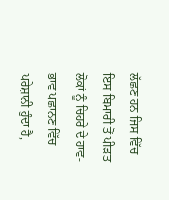ਲੱਛਣ ਹਨ ਜਿਸ ਵਿੱਚ ਇਸ ਬਿਮਾਰੀ ਤੋਂ ਪੀੜਤ ਲੋਕਾਂ ਨੂੰ ਚਿਹਰੇ ਦੇ ਹਾਵ-ਭਾਵ ਪਛਾਨਣ ਵਿੱਚ ਪਰੇਸ਼ਾਨੀ ਹੁੰਦਾ ਹੈ,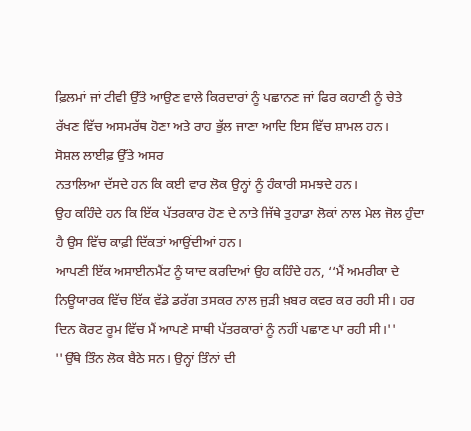ਫ਼ਿਲਮਾਂ ਜਾਂ ਟੀਵੀ ਉੱਤੇ ਆਉਣ ਵਾਲੇ ਕਿਰਦਾਰਾਂ ਨੂੰ ਪਛਾਨਣ ਜਾਂ ਫਿਰ ਕਹਾਣੀ ਨੂੰ ਚੇਤੇ ਰੱਖਣ ਵਿੱਚ ਅਸਮਰੱਥ ਹੋਣਾ ਅਤੇ ਰਾਹ ਭੁੱਲ ਜਾਣਾ ਆਦਿ ਇਸ ਵਿੱਚ ਸ਼ਾਮਲ ਹਨ।
ਸੋਸ਼ਲ ਲਾਈਫ਼ ਉੱਤੇ ਅਸਰ
ਨਤਾਲਿਆ ਦੱਸਦੇ ਹਨ ਕਿ ਕਈ ਵਾਰ ਲੋਕ ਉਨ੍ਹਾਂ ਨੂੰ ਹੰਕਾਰੀ ਸਮਝਦੇ ਹਨ।
ਉਹ ਕਹਿੰਦੇ ਹਨ ਕਿ ਇੱਕ ਪੱਤਰਕਾਰ ਹੋਣ ਦੇ ਨਾਤੇ ਜਿੱਥੇ ਤੁਹਾਡਾ ਲੋਕਾਂ ਨਾਲ ਮੇਲ ਜੋਲ ਹੁੰਦਾ ਹੈ ਉਸ ਵਿੱਚ ਕਾਫ਼ੀ ਦਿੱਕਤਾਂ ਆਉਂਦੀਆਂ ਹਨ।
ਆਪਣੀ ਇੱਕ ਅਸਾਈਨਮੈਂਟ ਨੂੰ ਯਾਦ ਕਰਦਿਆਂ ਉਹ ਕਹਿੰਦੇ ਹਨ, ‘‘ਮੈਂ ਅਮਰੀਕਾ ਦੇ ਨਿਊਯਾਰਕ ਵਿੱਚ ਇੱਕ ਵੱਡੇ ਡਰੱਗ ਤਸਕਰ ਨਾਲ ਜੁੜੀ ਖ਼ਬਰ ਕਵਰ ਕਰ ਰਹੀ ਸੀ। ਹਰ ਦਿਨ ਕੋਰਟ ਰੂਮ ਵਿੱਚ ਮੈਂ ਆਪਣੇ ਸਾਥੀ ਪੱਤਰਕਾਰਾਂ ਨੂੰ ਨਹੀਂ ਪਛਾਣ ਪਾ ਰਹੀ ਸੀ।''
''ਉੱਥੇ ਤਿੰਨ ਲੋਕ ਬੈਠੇ ਸਨ। ਉਨ੍ਹਾਂ ਤਿੰਨਾਂ ਦੀ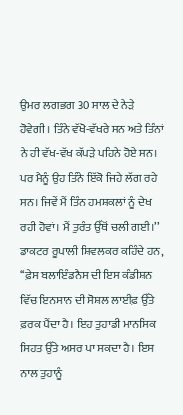ਉਮਰ ਲਗਭਗ 30 ਸਾਲ ਦੇ ਨੇੜੇ ਹੋਵੇਗੀ। ਤਿੰਨੇ ਵੱਖੋ-ਵੱਖਰੇ ਸਨ ਅਤੇ ਤਿੰਨਾਂ ਨੇ ਹੀ ਵੱਖ-ਵੱਖ ਕੱਪੜੇ ਪਹਿਨੇ ਹੋਏ ਸਨ। ਪਰ ਮੈਨੂੰ ਉਹ ਤਿੰਨੇ ਇੱਕੋ ਜਿਹੇ ਲੱਗ ਰਹੇ ਸਨ। ਜਿਵੇਂ ਮੈਂ ਤਿੰਨ ਹਮਸ਼ਕਲਾਂ ਨੂੰ ਦੇਖ ਰਹੀ ਹੋਵਾਂ। ਮੈਂ ਤੁਰੰਤ ਉੱਥੋਂ ਚਲੀ ਗਈ।’’
ਡਾਕਟਰ ਰੂਪਾਲੀ ਸ਼ਿਵਲਕਰ ਕਹਿੰਦੇ ਹਨ, ‘‘ਫ਼ੇਸ ਬਲਾਇੰਡਨੈਸ ਦੀ ਇਸ ਕੰਡੀਸ਼ਨ ਵਿੱਚ ਇਨਸਾਨ ਦੀ ਸੋਸ਼ਲ ਲਾਈਫ਼ ਉੱਤੇ ਫ਼ਰਕ ਪੈਂਦਾ ਹੈ। ਇਹ ਤੁਹਾਡੀ ਮਾਨਸਿਕ ਸਿਹਤ ਉੱਤੇ ਅਸਰ ਪਾ ਸਕਦਾ ਹੈ। ਇਸ ਨਾਲ ਤੁਹਾਨੂੰ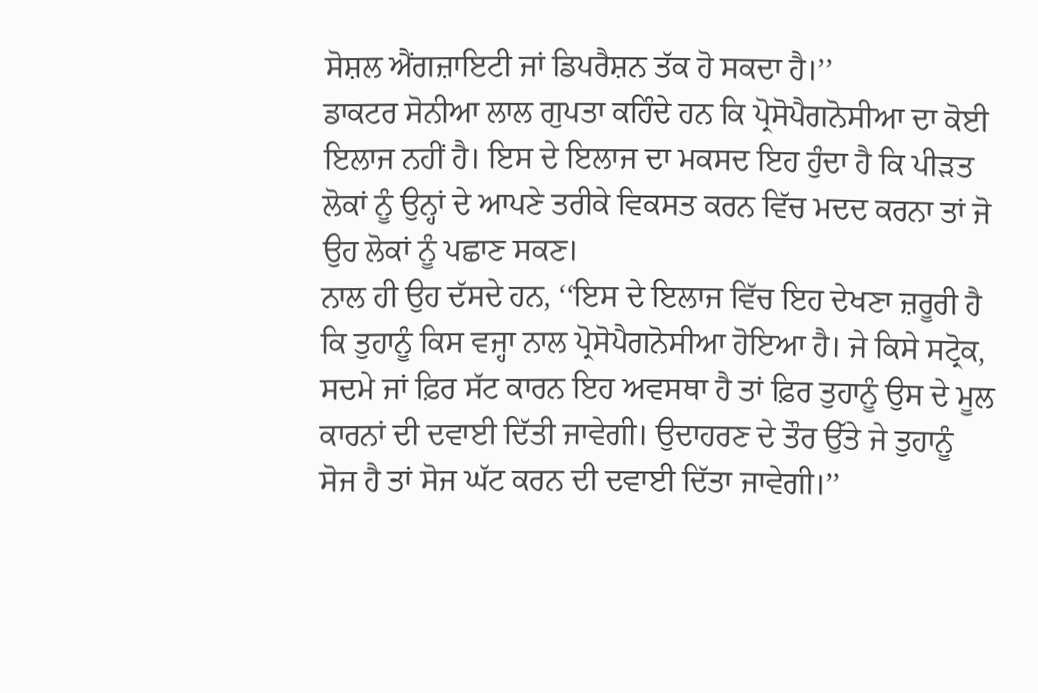ਸੋਸ਼ਲ ਐਂਗਜ਼ਾਇਟੀ ਜਾਂ ਡਿਪਰੈਸ਼ਨ ਤੱਕ ਹੋ ਸਕਦਾ ਹੈ।’’
ਡਾਕਟਰ ਸੋਨੀਆ ਲਾਲ ਗੁਪਤਾ ਕਹਿੰਦੇ ਹਨ ਕਿ ਪ੍ਰੋਸੋਪੈਗਨੋਸੀਆ ਦਾ ਕੋਈ ਇਲਾਜ ਨਹੀਂ ਹੈ। ਇਸ ਦੇ ਇਲਾਜ ਦਾ ਮਕਸਦ ਇਹ ਹੁੰਦਾ ਹੈ ਕਿ ਪੀੜਤ ਲੋਕਾਂ ਨੂੰ ਉਨ੍ਹਾਂ ਦੇ ਆਪਣੇ ਤਰੀਕੇ ਵਿਕਸਤ ਕਰਨ ਵਿੱਚ ਮਦਦ ਕਰਨਾ ਤਾਂ ਜੋ ਉਹ ਲੋਕਾਂ ਨੂੰ ਪਛਾਣ ਸਕਣ।
ਨਾਲ ਹੀ ਉਹ ਦੱਸਦੇ ਹਨ, ‘‘ਇਸ ਦੇ ਇਲਾਜ ਵਿੱਚ ਇਹ ਦੇਖਣਾ ਜ਼ਰੂਰੀ ਹੈ ਕਿ ਤੁਹਾਨੂੰ ਕਿਸ ਵਜ੍ਹਾ ਨਾਲ ਪ੍ਰੋਸੋਪੈਗਨੋਸੀਆ ਹੋਇਆ ਹੈ। ਜੇ ਕਿਸੇ ਸਟ੍ਰੋਕ, ਸਦਮੇ ਜਾਂ ਫ਼ਿਰ ਸੱਟ ਕਾਰਨ ਇਹ ਅਵਸਥਾ ਹੈ ਤਾਂ ਫ਼ਿਰ ਤੁਹਾਨੂੰ ਉਸ ਦੇ ਮੂਲ ਕਾਰਨਾਂ ਦੀ ਦਵਾਈ ਦਿੱਤੀ ਜਾਵੇਗੀ। ਉਦਾਹਰਣ ਦੇ ਤੌਰ ਉੱਤੇ ਜੇ ਤੁਹਾਨੂੰ ਸੋਜ ਹੈ ਤਾਂ ਸੋਜ ਘੱਟ ਕਰਨ ਦੀ ਦਵਾਈ ਦਿੱਤਾ ਜਾਵੇਗੀ।’’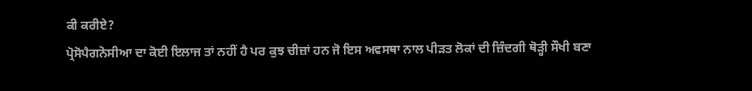ਕੀ ਕਰੀਏ?
ਪ੍ਰੋਸੋਪੈਗਨੋਸੀਆ ਦਾ ਕੋਈ ਇਲਾਜ ਤਾਂ ਨਹੀਂ ਹੈ ਪਰ ਕੁਝ ਚੀਜ਼ਾਂ ਹਨ ਜੋ ਇਸ ਅਵਸਥਾ ਨਾਲ ਪੀੜਤ ਲੋਕਾਂ ਦੀ ਜ਼ਿੰਦਗੀ ਥੋੜ੍ਹੀ ਸੌਖੀ ਬਣਾ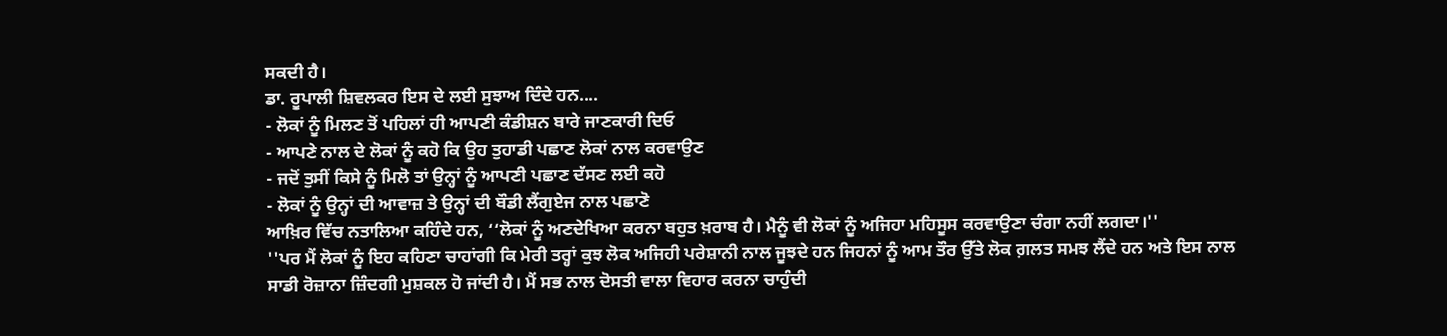ਸਕਦੀ ਹੈ।
ਡਾ. ਰੂਪਾਲੀ ਸ਼ਿਵਲਕਰ ਇਸ ਦੇ ਲਈ ਸੁਝਾਅ ਦਿੰਦੇ ਹਨ....
- ਲੋਕਾਂ ਨੂੰ ਮਿਲਣ ਤੋਂ ਪਹਿਲਾਂ ਹੀ ਆਪਣੀ ਕੰਡੀਸ਼ਨ ਬਾਰੇ ਜਾਣਕਾਰੀ ਦਿਓ
- ਆਪਣੇ ਨਾਲ ਦੇ ਲੋਕਾਂ ਨੂੰ ਕਹੋ ਕਿ ਉਹ ਤੁਹਾਡੀ ਪਛਾਣ ਲੋਕਾਂ ਨਾਲ ਕਰਵਾਉਣ
- ਜਦੋਂ ਤੁਸੀਂ ਕਿਸੇ ਨੂੰ ਮਿਲੋ ਤਾਂ ਉਨ੍ਹਾਂ ਨੂੰ ਆਪਣੀ ਪਛਾਣ ਦੱਸਣ ਲਈ ਕਹੋ
- ਲੋਕਾਂ ਨੂੰ ਉਨ੍ਹਾਂ ਦੀ ਆਵਾਜ਼ ਤੇ ਉਨ੍ਹਾਂ ਦੀ ਬੌਡੀ ਲੈਂਗੁਏਜ ਨਾਲ ਪਛਾਣੋ
ਆਖ਼ਿਰ ਵਿੱਚ ਨਤਾਲਿਆ ਕਹਿੰਦੇ ਹਨ, ‘‘ਲੋਕਾਂ ਨੂੰ ਅਣਦੇਖਿਆ ਕਰਨਾ ਬਹੁਤ ਖ਼ਰਾਬ ਹੈ। ਮੈਨੂੰ ਵੀ ਲੋਕਾਂ ਨੂੰ ਅਜਿਹਾ ਮਹਿਸੂਸ ਕਰਵਾਉਣਾ ਚੰਗਾ ਨਹੀਂ ਲਗਦਾ।''
''ਪਰ ਮੈਂ ਲੋਕਾਂ ਨੂੰ ਇਹ ਕਹਿਣਾ ਚਾਹਾਂਗੀ ਕਿ ਮੇਰੀ ਤਰ੍ਹਾਂ ਕੁਝ ਲੋਕ ਅਜਿਹੀ ਪਰੇਸ਼ਾਨੀ ਨਾਲ ਜੂਝਦੇ ਹਨ ਜਿਹਨਾਂ ਨੂੰ ਆਮ ਤੌਰ ਉੱਤੇ ਲੋਕ ਗ਼ਲਤ ਸਮਝ ਲੈਂਦੇ ਹਨ ਅਤੇ ਇਸ ਨਾਲ ਸਾਡੀ ਰੋਜ਼ਾਨਾ ਜ਼ਿੰਦਗੀ ਮੁਸ਼ਕਲ ਹੋ ਜਾਂਦੀ ਹੈ। ਮੈਂ ਸਭ ਨਾਲ ਦੋਸਤੀ ਵਾਲਾ ਵਿਹਾਰ ਕਰਨਾ ਚਾਹੁੰਦੀ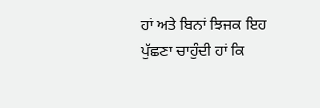ਹਾਂ ਅਤੇ ਬਿਨਾਂ ਝਿਜਕ ਇਹ ਪੁੱਛਣਾ ਚਾਹੁੰਦੀ ਹਾਂ ਕਿ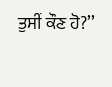ਤੁਸੀਂ ਕੌਣ ਹੋ?’’